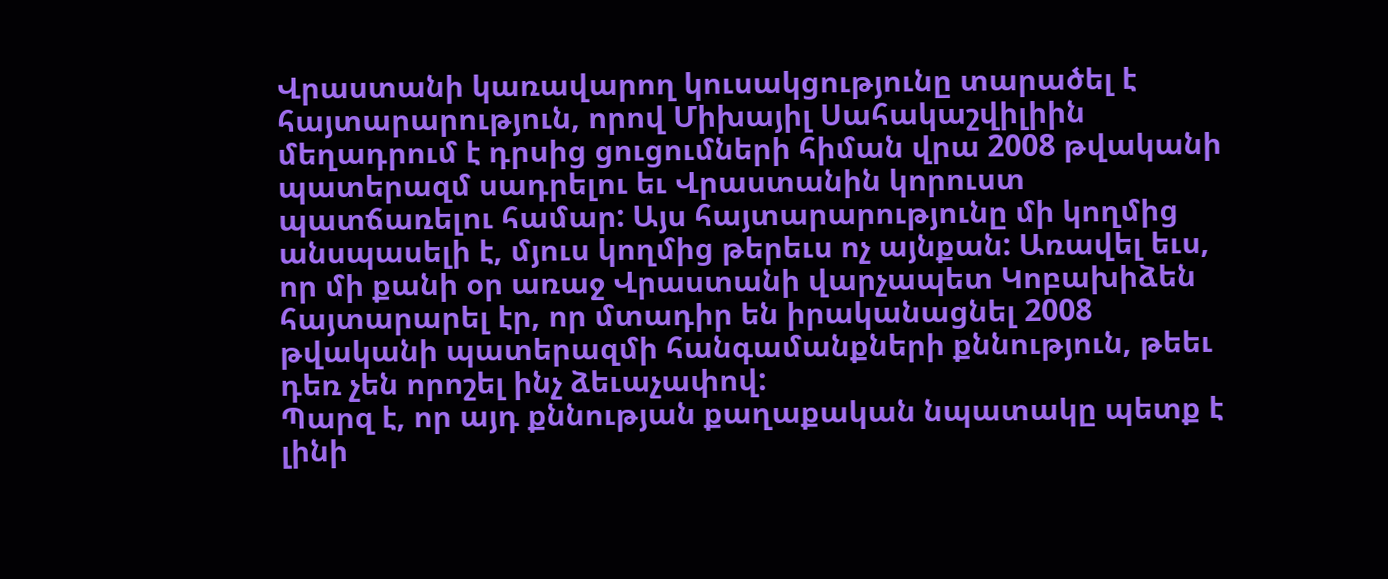Վրաստանի կառավարող կուսակցությունը տարածել է հայտարարություն, որով Միխայիլ Սահակաշվիլիին մեղադրում է դրսից ցուցումների հիման վրա 2008 թվականի պատերազմ սադրելու եւ Վրաստանին կորուստ պատճառելու համար: Այս հայտարարությունը մի կողմից անսպասելի է, մյուս կողմից թերեւս ոչ այնքան: Առավել եւս, որ մի քանի օր առաջ Վրաստանի վարչապետ Կոբախիձեն հայտարարել էր, որ մտադիր են իրականացնել 2008 թվականի պատերազմի հանգամանքների քննություն, թեեւ դեռ չեն որոշել ինչ ձեւաչափով:
Պարզ է, որ այդ քննության քաղաքական նպատակը պետք է լինի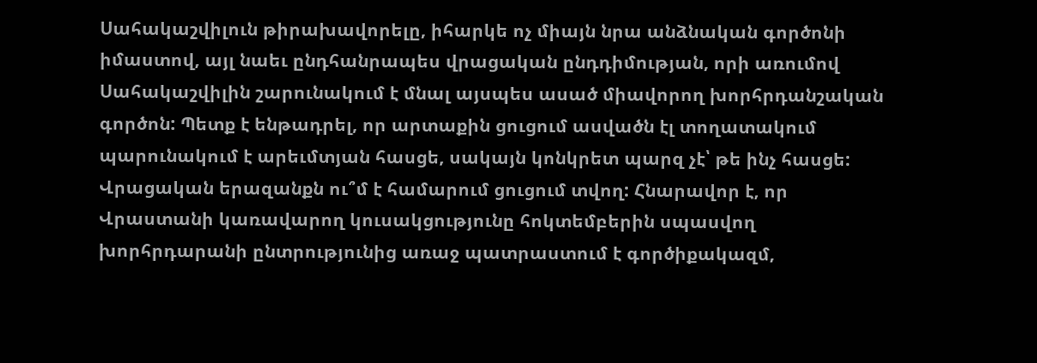Սահակաշվիլուն թիրախավորելը, իհարկե ոչ միայն նրա անձնական գործոնի իմաստով, այլ նաեւ ընդհանրապես վրացական ընդդիմության, որի առումով Սահակաշվիլին շարունակում է մնալ այսպես ասած միավորող խորհրդանշական գործոն: Պետք է ենթադրել, որ արտաքին ցուցում ասվածն էլ տողատակում պարունակում է արեւմտյան հասցե, սակայն կոնկրետ պարզ չէ՝ թե ինչ հասցե: Վրացական երազանքն ու՞մ է համարում ցուցում տվող: Հնարավոր է, որ Վրաստանի կառավարող կուսակցությունը հոկտեմբերին սպասվող խորհրդարանի ընտրությունից առաջ պատրաստում է գործիքակազմ,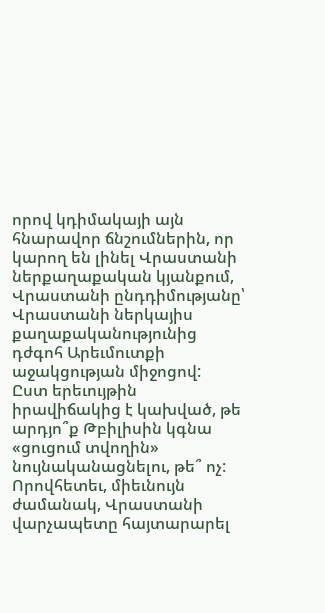որով կդիմակայի այն հնարավոր ճնշումներին, որ կարող են լինել Վրաստանի ներքաղաքական կյանքում, Վրաստանի ընդդիմությանը՝ Վրաստանի ներկայիս քաղաքականությունից դժգոհ Արեւմուտքի աջակցության միջոցով:
Ըստ երեւույթին իրավիճակից է կախված, թե արդյո՞ք Թբիլիսին կգնա «ցուցում տվողին» նույնականացնելու, թե՞ ոչ: Որովհետեւ, միեւնույն ժամանակ, Վրաստանի վարչապետը հայտարարել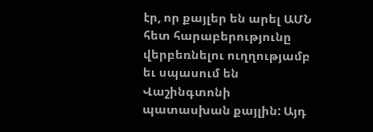էր, որ քայլեր են արել ԱՄՆ հետ հարաբերությունը վերբեռնելու ուղղությամբ եւ սպասում են Վաշինգտոնի պատասխան քայլին: Այդ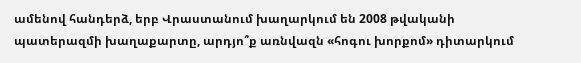ամենով հանդերձ, երբ Վրաստանում խաղարկում են 2008 թվականի պատերազմի խաղաքարտը, արդյո՞ք առնվազն «հոգու խորքոմ» դիտարկում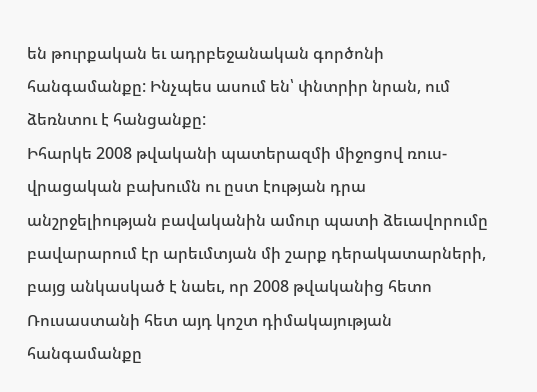են թուրքական եւ ադրբեջանական գործոնի հանգամանքը: Ինչպես ասում են՝ փնտրիր նրան, ում ձեռնտու է հանցանքը:
Իհարկե 2008 թվականի պատերազմի միջոցով ռուս-վրացական բախումն ու ըստ էության դրա անշրջելիության բավականին ամուր պատի ձեւավորումը բավարարում էր արեւմտյան մի շարք դերակատարների, բայց անկասկած է նաեւ, որ 2008 թվականից հետո Ռուսաստանի հետ այդ կոշտ դիմակայության հանգամանքը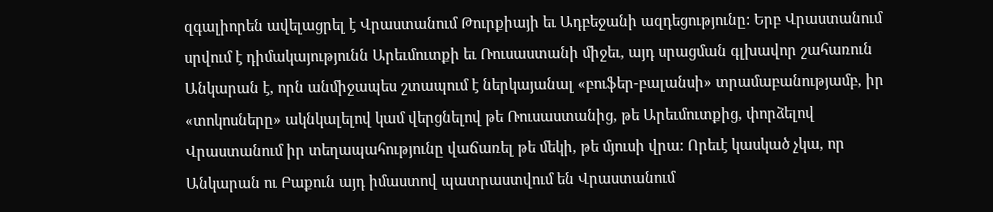զգալիորեն ավելացրել է Վրաստանում Թուրքիայի եւ Ադբեջանի ազդեցությունը: Երբ Վրաստանում սրվում է դիմակայությունն Արեւմուտքի եւ Ռուսաստանի միջեւ, այդ սրացման գլխավոր շահառուն Անկարան է, որն անմիջապես շտապում է ներկայանալ «բուֆեր-բալանսի» տրամաբանությամբ, իր «տոկոսները» ակնկալելով կամ վերցնելով թե Ռուսաստանից, թե Արեւմուտքից, փորձելով Վրաստանում իր տեղապահությունը վաճառել թե մեկի, թե մյուսի վրա: Որեւէ կասկած չկա, որ Անկարան ու Բաքուն այդ իմաստով պատրաստվում են Վրաստանում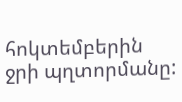հոկտեմբերին ջրի պղտորմանը: